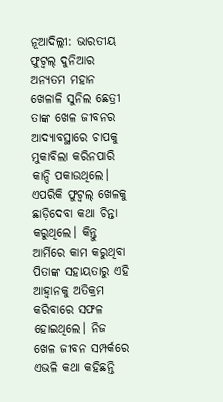ନୂଆଦିଲ୍ଲୀ: ଭାରତୀୟ ଫୁଟ୍ବଲ୍ ଦୁନିଆର ଅନ୍ୟତମ ମହାନ ଖେଳାଳି ସୁନିଲ ଛେତ୍ରୀ ତାଙ୍କ ଖେଳ ଜୀବନର ଆଦ୍ୟାବସ୍ଥାରେ ଚାପକୁ ମୁକାବିଲା କରିନପାରି କାନ୍ଦି ପକାଉଥିଲେ। ଏପରିକି ଫୁଟ୍ବଲ୍ ଖେଳକୁ ଛାଡ଼ିଦେବା କଥା ଚିନ୍ତା କରୁଥିଲେ। କିନ୍ତୁ ଆର୍ମିରେ କାମ କରୁଥିବା ପିତାଙ୍କ ସହାୟତାରୁ ଏହି ଆହ୍ବାନକୁ ଅତିକ୍ରମ କରିବାରେ ସଫଳ ହୋଇଥିଲେ। ନିଜ ଖେଳ ଜୀବନ ସମ୍ପର୍କରେ ଏଭଳି କଥା କହିଛନ୍ତି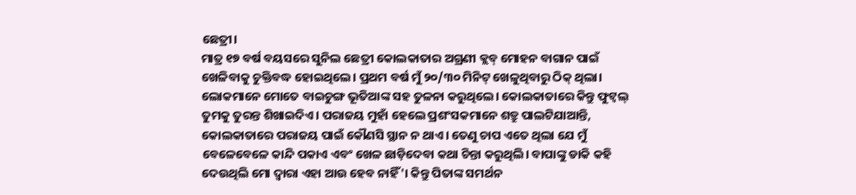ଛେତ୍ରୀ।
ମାତ୍ର ୧୭ ବର୍ଷ ବୟସରେ ସୁନିଲ ଛେତ୍ରୀ କୋଲକାତାର ଅଗ୍ରଣୀ କ୍ଲବ୍ ମୋହନ ବାଗାନ ପାଇଁ ଖେଳିବାକୁ ଚୁକ୍ତିବଦ୍ଧ ହୋଇଥିଲେ। ପ୍ରଥମ ବର୍ଷ ମୁଁ ୨୦/୩୦ ମିନିଟ୍ ଖେଳୁଥିବାରୁ ଠିକ୍ ଥିଲା। ଲୋକମାନେ ମୋତେ ବାଇଚୁଙ୍ଗ ଭୂତିଆଙ୍କ ସହ ତୁଳନା କରୁଥିଲେ। କୋଲକାତାରେ କିନ୍ତୁ ଫୁଟ୍ବଲ୍ ତୁମକୁ ତୁରନ୍ତ ଶିଖାଇଦିଏ। ପରାଜୟ ମୁହାଁ ହେଲେ ପ୍ରଶଂସକମାନେ ଶତ୍ରୁ ପାଲଟିଯାଆନ୍ତି, କୋଲକାତାରେ ପରାଜୟ ପାଇଁ କୌଣସି ସ୍ଥାନ ନ ଥାଏ। ତେଣୁ ଚାପ ଏତେ ଥିଲା ଯେ ମୁଁ ବେଳେବେଳେ କାନ୍ଦି ପକାଏ ଏବଂ ଖେଳ ଛାଡ଼ିଦେବା କଥା ଚିନ୍ତା କରୁଥିଲି। ବାପାଙ୍କୁ ଡାକି କହି ଦେଉଥିଲି ମୋ ଦ୍ବାରା ଏହା ଆଉ ହେବ ନାହିଁ'। କିନ୍ତୁ ପିତାଙ୍କ ସମର୍ଥନ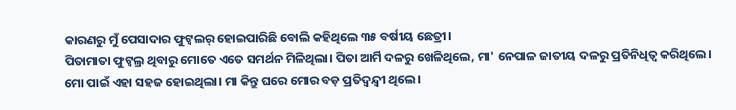କାରଣରୁ ମୁଁ ପେସାଦାର ଫୁଟ୍ବଲର୍ ହୋଇପାରିଛି ବୋଲି କହିଥିଲେ ୩୫ ବର୍ଷୀୟ ଛେତ୍ରୀ।
ପିତାମାତା ଫୁଟ୍ବଲ୍ର ଥିବାରୁ ମୋତେ ଏତେ ସମର୍ଥନ ମିଳିଥିଲା। ପିତା ଆର୍ମି ଦଳରୁ ଖେଳିଥିଲେ, ମା' ନେପାଳ ଜାତୀୟ ଦଳରୁ ପ୍ରତିନିଧିତ୍ବ କରିଥିଲେ। ମୋ ପାଇଁ ଏହା ସହଜ ହୋଇଥିଲା। ମା କିନ୍ତୁ ଘରେ ମୋର ବଡ଼ ପ୍ରତିଦ୍ବନ୍ଦ୍ବୀ ଥିଲେ।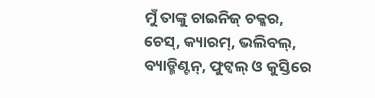ମୁଁ ତାଙ୍କୁ ଚାଇନିଜ୍ ଚକ୍କର, ଚେସ୍, କ୍ୟାରମ୍, ଭଲିବଲ୍, ବ୍ୟାଡ୍ମିଣ୍ଟନ୍, ଫୁଟ୍ବଲ୍ ଓ କୁସ୍ତିରେ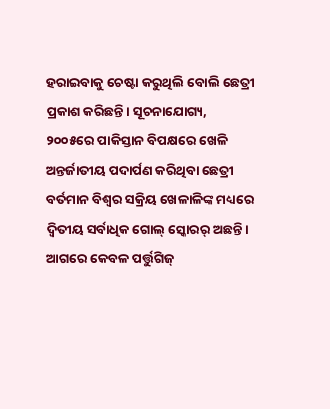ହରାଇବାକୁ ଚେଷ୍ଟା କରୁଥିଲି ବୋଲି ଛେତ୍ରୀ ପ୍ରକାଶ କରିଛନ୍ତି। ସୂଚନାଯୋଗ୍ୟ, ୨୦୦୫ରେ ପାକିସ୍ତାନ ବିପକ୍ଷରେ ଖେଳି ଅନ୍ତର୍ଜାତୀୟ ପଦାର୍ପଣ କରିଥିବା ଛେତ୍ରୀ ବର୍ତମାନ ବିଶ୍ବର ସକ୍ରିୟ ଖେଳାଳିଙ୍କ ମଧ୍ୟରେ ଦ୍ବିତୀୟ ସର୍ବାଧିକ ଗୋଲ୍ ସ୍କୋରର୍ ଅଛନ୍ତି। ଆଗରେ କେବଳ ପର୍ତ୍ତୁଗିଜ୍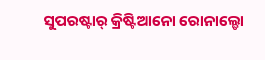ସୁପରଷ୍ଟାର୍ କ୍ରିଷ୍ଟିଆନୋ ରୋନାଲ୍ଡୋ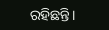ରହିଛନ୍ତି।